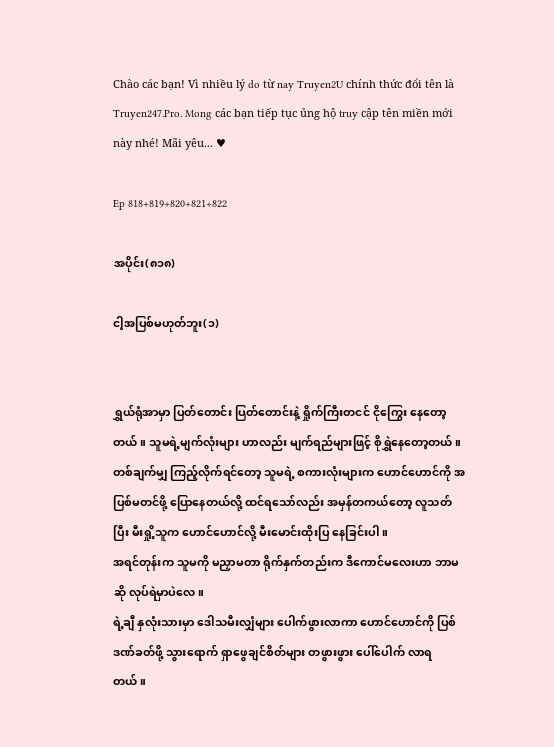Chào các bạn! Vì nhiều lý do từ nay Truyen2U chính thức đổi tên là Truyen247.Pro. Mong các bạn tiếp tục ủng hộ truy cập tên miền mới này nhé! Mãi yêu... ♥

Ep 818+819+820+821+822

အပိုင်း(၈၁၈)

ငါ့အပြစ်မဟုတ်ဘူး(၁)


ရွှယ်ရုံအာမှာ ပြတ်တောင်း ပြတ်တောင်းနဲ့ ရှိုက်ကြီးတငင် ငိုကြွေး နေတော့တယ်။ သူမရဲ့မျက်လုံးများ ဟာလည်း မျက်ရည်များဖြင့် စိုရွှဲနေတော့တယ်။ တစ်ချက်မျှ ကြည့်လိုက်ရင်တော့ သူမရဲ့ စကားလုံးများက ဟောင်ဟောင်ကို အပြစ်မတင်ဖို့ ပြောနေတယ်လို့ ထင်ရသော်လည်း အမှန်တကယ်တော့ လူသတ်ပြီး မီးရှို့သူက ဟောင်ဟောင်လို့ မီးမောင်းထိုးပြ နေခြင်းပါ။
အရင်တုန်းက သူမကို မညှာမတာ ရိုက်နှက်တည်းက ဒီကောင်မလေးဟာ ဘာမဆို လုပ်ရဲမှာပဲလေ။
ရဲ့ချီ နှလုံးသားမှာ ဒေါသမီးလျှံများ ပေါက်ဖွားလာကာ ဟောင်ဟောင်ကို ပြစ်ဒဏ်ခတ်ဖို့ သွားရောက် ရှာဖွေချင်စိတ်များ တဖွားဖွား ပေါ်ပေါက် လာရတယ်။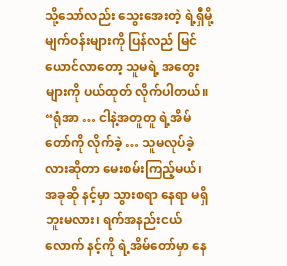သို့သော်လည်း သွေးအေးတဲ့ ရဲ့ရှီမို့မျက်ဝန်းများကို ပြန်လည် မြင်ယောင်လာတော့ သူမရဲ့ အတွေးများကို ပယ်ထုတ် လိုက်ပါတယ်။
“ရုံအာ … ငါနဲ့အတူတူ ရဲ့အိမ်တော်ကို လိုက်ခဲ့ … သူမလုပ်ခဲ့လားဆိုတာ မေးစမ်းကြည့်မယ်၊ အခုဆို နင့်မှာ သွားစရာ နေရာ မရှိဘူးမလား၊ ရက်အနည်းငယ်လောက် နင့်ကို ရဲ့အိမ်တော်မှာ နေ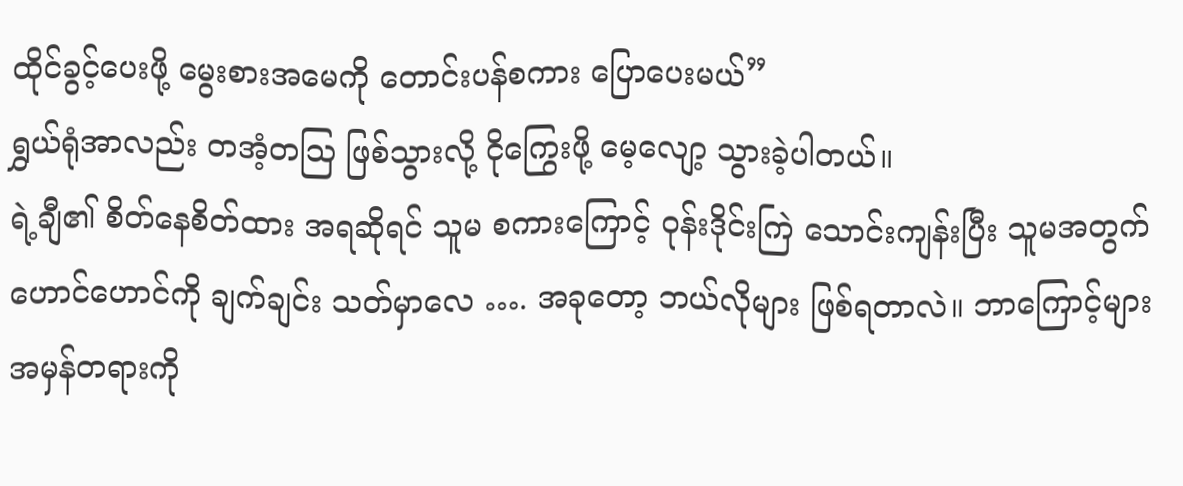ထိုင်ခွင့်ပေးဖို့ မွေးစားအမေကို တောင်းပန်စကား ပြောပေးမယ်”
ရွှယ်ရုံအာလည်း တအံ့တဩ ဖြစ်သွားလို့ ငိုကြွေးဖို့ မေ့လျော့ သွားခဲ့ပါတယ်။
ရဲ့ချီ၏ စိတ်နေစိတ်ထား အရဆိုရင် သူမ စကားကြောင့် ဝုန်းဒိုင်းကြဲ သောင်းကျန်းပြီး သူမအတွက် ဟောင်ဟောင်ကို ချက်ချင်း သတ်မှာလေ …. အခုတော့ ဘယ်လိုများ ဖြစ်ရတာလဲ။ ဘာကြောင့်များ အမှန်တရားကို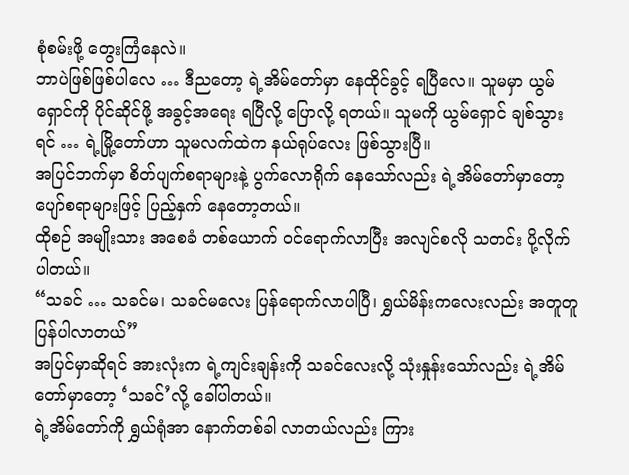စုံစမ်းဖို့ တွေးကြံနေလဲ။
ဘာပဲဖြစ်ဖြစ်ပါလေ … ဒီညတော့ ရဲ့အိမ်တော်မှာ နေထိုင်ခွင့် ရပြီလေ။ သူမမှာ ယွမ်ရှောင်ကို ပိုင်ဆိုင်ဖို့ အခွင့်အရေး ရပြီလို့ ပြောလို့ ရတယ်။ သူမကို ယွမ်ရှောင် ချစ်သွားရင် … ရဲ့မြို့တော်ဟာ သူမလက်ထဲက နယ်ရုပ်လေး ဖြစ်သွားပြီ။
အပြင်ဘက်မှာ စိတ်ပျက်စရာများနဲ့ ပွက်လောရိုက် နေသော်လည်း ရဲ့အိမ်တော်မှာတော့ ပျော်စရာများဖြင့် ပြည့်နှက် နေတော့တယ်။
ထိုစဉ် အမျိုးသား အစေခံ တစ်ယောက် ဝင်ရောက်လာပြီး အလျင်စလို သတင်း ပို့လိုက်ပါတယ်။
“သခင် … သခင်မ၊ သခင်မလေး ပြန်ရောက်လာပါပြီ၊ ရွှယ်မိန်းကလေးလည်း အတူတူ ပြန်ပါလာတယ်”
အပြင်မှာဆိုရင် အားလုံးက ရဲ့ကျင်းချန်းကို သခင်လေးလို့ သုံးနှုန်းသော်လည်း ရဲ့အိမ်တော်မှာတော့ ‘သခင်’လို့ ခေါ်ပါတယ်။
ရဲ့အိမ်တော်ကို ရွှယ်ရုံအာ နောက်တစ်ခါ လာတယ်လည်း ကြား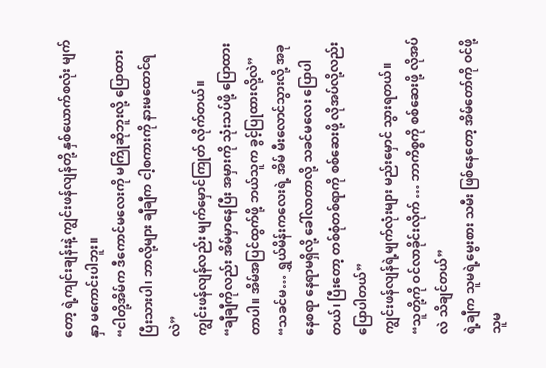တော့ ရဲ့ကျင်းချန်းနဲ့ ကျွင်းဖန်လျန်တို့ နှစ်ယောက်စလုံး မျက်နှာ မကောင်းပါဘူး။
“ငါတို့အိမ်က ဒီကောင်မလေးကို မကြိုဆိုဘူးလို့ ပြောထား ပြီးသားပါ၊ ဘာလို့များ ချီချီက ငါ့စကားကို နားမထောင်ရလဲ”
ကျွင်းဖန်လျန်လည်း မျက်မှောင်ကြုတ် လိုက်တယ်။
“ချီချီကိုလည်း အိမ်မှာနေပြီး အမှားကို သုံးသပ်ဖို့ ပြောထားတာပါ။ အိမ်အပြင်ထွက်ဖို့ ဘယ်သူက ခွင့်ပြုထားလို့လဲ”
“သခင်မ… ရွှယ်မိန်းကလေးရဲ့ အိမ် မီးလောင်သွားလို့ အခု နေစရာ နေရာမရှိလို့ ခေါ်လာတာလို့ သခင်မလေး ပြောပါတယ်၊ ပြီးတော့ တစ်စုံတစ်ရာကို စစ်ဆေးဖို့ လိုအပ်လို့လည်း ပြောပါတယ်”
ကျွင်းဖန်လျန်ရဲ့မျက်လုံးများ မည်းမှောင် သွားရတယ်။
“သူတို့ကို ဝင်လာခိုင်းလိုက် … ဘာကိစ္စကို စစ်ဆေးဖို့ လိုအပ်လဲ သိချင်တယ်”
ရဲ့ချီက သူမရဲ့မွေးစား သမီး ဖြစ်နေတော့ အိမ်တော်ကို ဝင်ဖို့ သူမ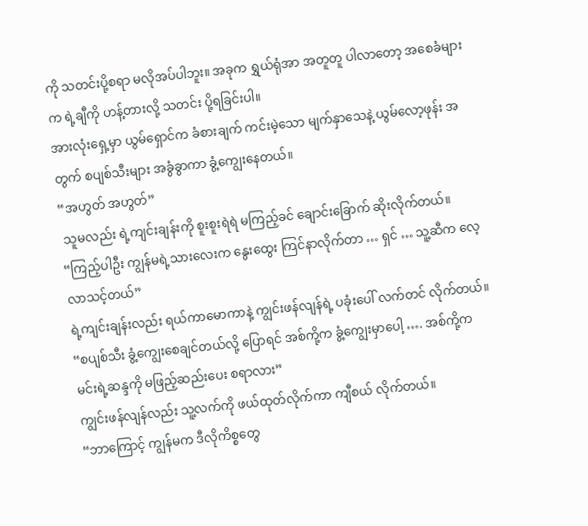ကို သတင်းပို့စရာ မလိုအပ်ပါဘူး။ အခုက ရွှယ်ရုံအာ အတူတူ ပါလာတော့ အစေခံများက ရဲ့ချီကို ဟန့်တားလို့ သတင်း ပို့ရခြင်းပါ။
အားလုံးရှေ့မှာ ယွမ်ရှောင်က ခံစားချက် ကင်းမဲ့သော မျက်နှာသေနဲ့ ယွမ်လော့ဖုန်း အတွက် စပျစ်သီးများ အခွံခွာကာ ခွံ့ကျွေးနေတယ်။
“အဟွတ် အဟွတ်”
 သူမလည်း ရဲ့ကျင်းချန်းကို စူးစူးရဲရဲ မကြည့်ခင် ချောင်းခြောက် ဆိုးလိုက်တယ်။
“ကြည့်ပါဦး ကျွန်မရဲ့သားလေးက နွေးထွေး ကြင်နာလိုက်တာ … ရှင် … သူ့ဆီက လေ့လာသင့်တယ်”
ရဲ့ကျင်းချန်းလည်း ရယ်ကာမောကာနဲ့ ကျွင်းဖန်လျန်ရဲ့ ပခုံးပေါ် လက်တင် လိုက်တယ်။
“စပျစ်သီး ခွံ့ကျွေးစေချင်တယ်လို့ ပြောရင် အစ်ကို့က ခွံ့ကျွေးမှာပေါ့ …. အစ်ကို့က မင်းရဲ့ဆန္ဒကို မဖြည့်ဆည်းပေး စရာလား”
ကျွင်းဖန်လျန်လည်း သူ့လက်ကို ဖယ်ထုတ်လိုက်ကာ ကျီစယ် လိုက်တယ်။
“ဘာကြောင့် ကျွန်မက ဒီလိုကိစ္စတွေ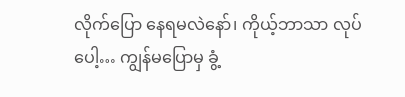လိုက်ပြော နေရမလဲနော်၊ ကိုယ့်ဘာသာ လုပ်ပေါ့… ကျွန်မပြောမှ ခွံ့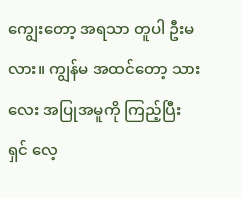ကျွေးတော့ အရသာ တူပါ ဦးမလား။ ကျွန်မ အထင်တော့ သားလေး အပြုအမူကို ကြည့်ပြီး ရှင် လေ့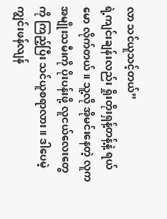လာ သင်ယူသင့်တယ်”
ရဲ့ကျင်းချန်းလည်း ရှိုးတိုးရှန့်တန့်နဲ့ ရယ်မော လိုက်တယ်။ သူ့လို အိုမင်းနေတဲ့ လူက အမျိုးသမီးကို ပိုးပန်းဖို့ လူငယ်လေးတွေကို ကြည့်ပြီး သင်ယူစရာလား။ ဒါပေမဲ့ ကျွင်းဖန်လျန်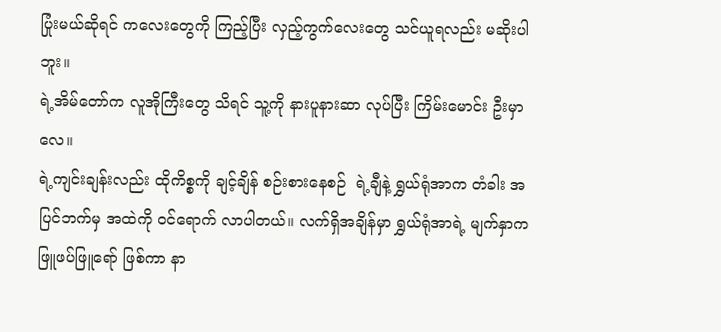ပြုံးမယ်ဆိုရင် ကလေးတွေကို ကြည့်ပြီး လှည့်ကွက်လေးတွေ သင်ယူရလည်း မဆိုးပါဘူး။
ရဲ့အိမ်တော်က လူအိုကြီးတွေ သိရင် သူ့ကို နားပူနားဆာ လုပ်ပြီး ကြိမ်းမောင်း ဦးမှာလေ။
ရဲ့ကျင်းချန်းလည်း ထိုကိစ္စကို ချင့်ချိန် စဉ်းစားနေစဉ်  ရဲ့ချီနဲ့ ရွှယ်ရုံအာက တံခါး အပြင်ဘက်မှ အထဲကို ဝင်ရောက် လာပါတယ်။ လက်ရှိအချိန်မှာ ရွှယ်ရုံအာရဲ့ မျက်နှာက ဖြူဖပ်ဖြူရော် ဖြစ်ကာ နာ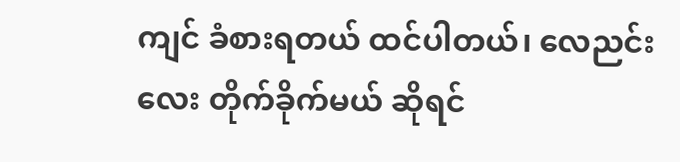ကျင် ခံစားရတယ် ထင်ပါတယ်၊ လေညင်းလေး တိုက်ခိုက်မယ် ဆိုရင်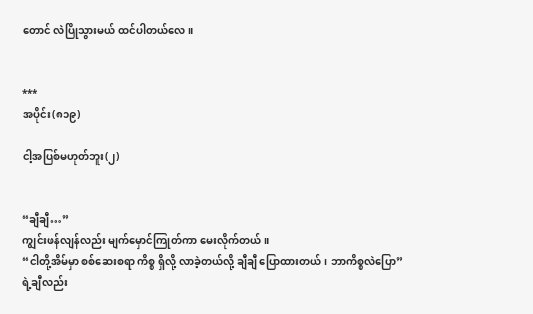တောင် လဲပြိုသွားမယ် ထင်ပါတယ်လေ။


***
အပိုင်း(၈၁၉)

ငါ့အပြစ်မဟုတ်ဘူး(၂)


“ချီချီ…”
ကျွင်းဖန်လျန်လည်း မျက်မှောင်ကြုတ်ကာ မေးလိုက်တယ်။
“ငါတို့အိမ်မှာ စစ်ဆေးစရာ ကိစ္စ ရှိလို့ လာခဲ့တယ်လို့ ချီချီ ပြောထားတယ်၊ ဘာကိစ္စလဲပြော”
ရဲ့ချီလည်း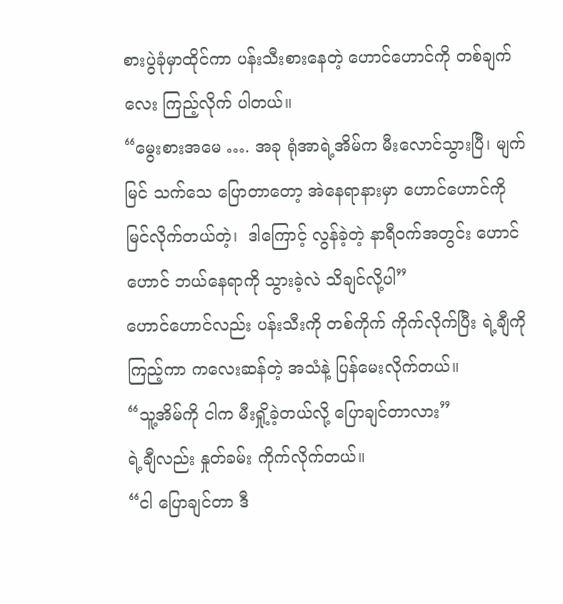စားပွဲခုံမှာထိုင်ကာ ပန်းသီးစားနေတဲ့ ဟောင်ဟောင်ကို တစ်ချက်လေး ကြည့်လိုက် ပါတယ်။
“မွေးစားအမေ …. အခု ရုံအာရဲ့အိမ်က မီးလောင်သွားပြီ၊ မျက်မြင် သက်သေ ပြောတာတော့ အဲနေရာနားမှာ ဟောင်ဟောင်ကို မြင်လိုက်တယ်တဲ့၊  ဒါကြောင့် လွန်ခဲ့တဲ့ နာရီဝက်အတွင်း ဟောင်ဟောင် ဘယ်နေရာကို သွားခဲ့လဲ သိချင်လို့ပါ”
ဟောင်ဟောင်လည်း ပန်းသီးကို တစ်ကိုက် ကိုက်လိုက်ပြီး ရဲ့ချီကိုကြည့်ကာ ကလေးဆန်တဲ့ အသံနဲ့ ပြန်မေးလိုက်တယ်။
“သူ့အိမ်ကို ငါက မီးရှို့ခဲ့တယ်လို့ ပြောချင်တာလား”
ရဲ့ချီလည်း နှုတ်ခမ်း ကိုက်လိုက်တယ်။
“ငါ ပြောချင်တာ ဒီ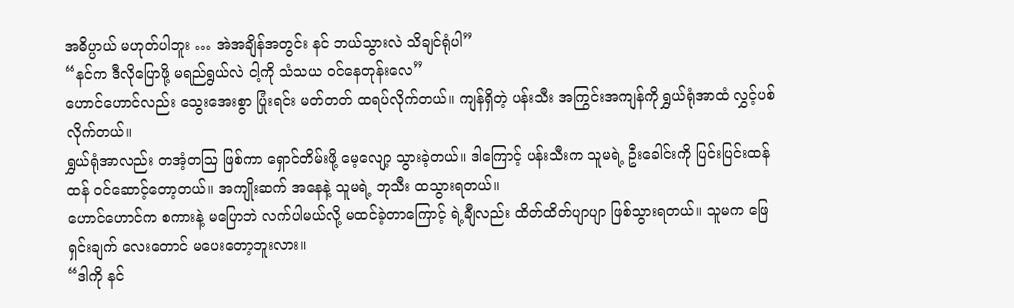အဓိပ္ပာယ် မဟုတ်ပါဘူး … အဲအချိန်အတွင်း နင် ဘယ်သွားလဲ သိချင်ရုံပါ”
“နင်က ဒီလိုပြောဖို့ မရည်ရွယ်လဲ ငါ့ကို သံသယ ဝင်နေတုန်းလေ”
ဟောင်ဟောင်လည်း သွေးအေးစွာ ပြုံးရင်း မတ်တတ် ထရပ်လိုက်တယ်။ ကျန်ရှိတဲ့ ပန်းသီး အကြွင်းအကျန်ကို ရွှယ်ရုံအာထံ လွှင့်ပစ်လိုက်တယ်။
ရွှယ်ရုံအာလည်း တအံ့တဩ ဖြစ်ကာ ရှောင်တိမ်းဖို့ မေ့လျော့ သွားခဲ့တယ်။ ဒါကြောင့် ပန်းသီးက သူမရဲ့ ဦးခေါင်းကို ပြင်းပြင်းထန်ထန် ဝင်ဆောင့်တော့တယ်။ အကျိုးဆက် အနေနဲ့ သူမရဲ့ ဘုသီး ထသွားရတယ်။
ဟောင်ဟောင်က စကားနဲ့ မပြောဘဲ လက်ပါမယ်လို့ မထင်ခဲ့တာကြောင့် ရဲ့ချီလည်း ထိတ်ထိတ်ပျာပျာ ဖြစ်သွားရတယ်။ သူမက ဖြေရှင်းချက် လေးတောင် မပေးတော့ဘူးလား။
“ဒါကို နင်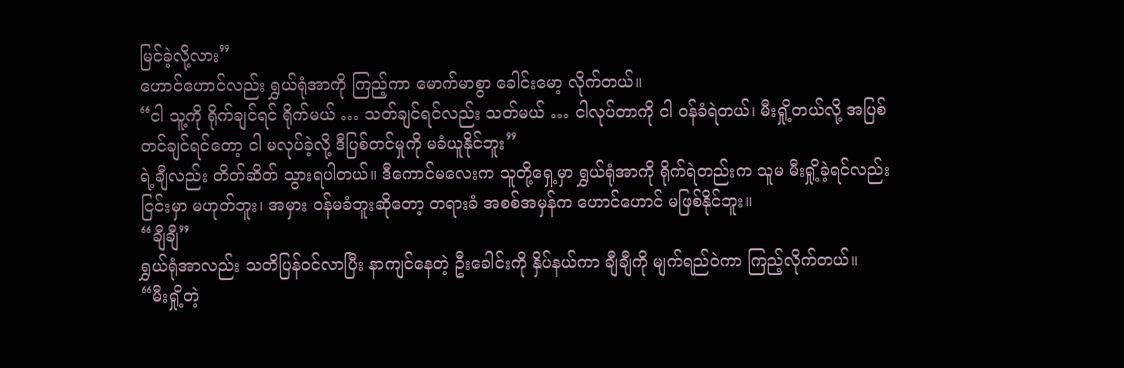မြင်ခဲ့လို့လား”
ဟောင်ဟောင်လည်း ရွှယ်ရုံအာကို ကြည့်ကာ မောက်မာစွာ ခေါင်းမော့ လိုက်တယ်။
“ငါ သူ့ကို ရိုက်ချင်ရင် ရိုက်မယ် … သတ်ချင်ရင်လည်း သတ်မယ် … ငါလုပ်တာကို ငါ ဝန်ခံရဲတယ်၊ မီးရှို့တယ်လို့ အပြစ် တင်ချင်ရင်တော့ ငါ မလုပ်ခဲ့လို့ ဒီပြစ်တင်မှုကို မခံယူနိုင်ဘူး”
ရဲ့ချီလည်း တိတ်ဆိတ် သွားရပါတယ်။ ဒီကောင်မလေးက သူတို့ရှေ့မှာ ရွှယ်ရုံအာကို ရိုက်ရဲတည်းက သူမ မီးရှို့ခဲ့ရင်လည်း ငြင်းမှာ မဟုတ်ဘူး၊ အမှား ဝန်မခံဘူးဆိုတော့ တရားခံ အစစ်အမှန်က ဟောင်ဟောင် မဖြစ်နိုင်ဘူး။
“ချီချီ”
ရွှယ်ရုံအာလည်း သတိပြန်ဝင်လာပြီး နာကျင်နေတဲ့ ဦးခေါင်းကို နှိပ်နယ်ကာ ချီချီကို မျက်ရည်ဝဲကာ ကြည့်လိုက်တယ်။
“မီးရှို့တဲ့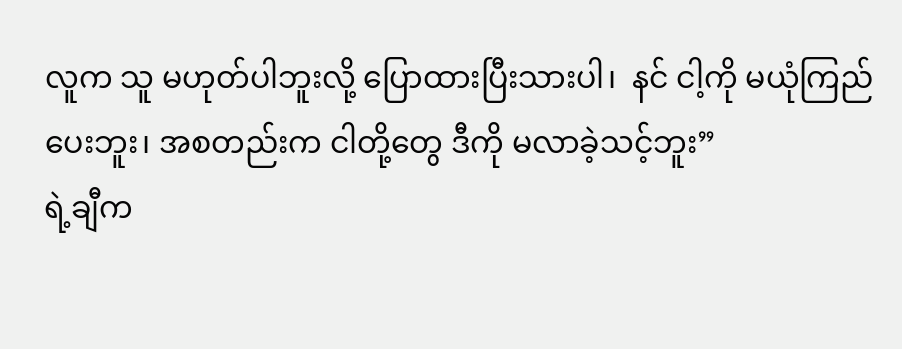လူက သူ မဟုတ်ပါဘူးလို့ ပြောထားပြီးသားပါ၊  နင် ငါ့ကို မယုံကြည်ပေးဘူး၊ အစတည်းက ငါတို့တွေ ဒီကို မလာခဲ့သင့်ဘူး”
ရဲ့ချီက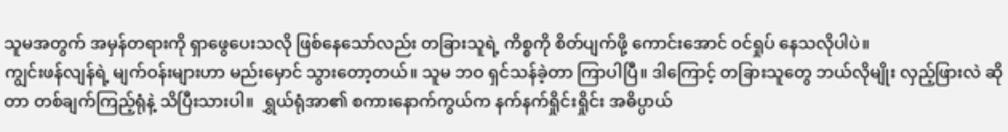သူမအတွက် အမှန်တရားကို ရှာဖွေပေးသလို ဖြစ်နေသော်လည်း တခြားသူရဲ့ ကိစ္စကို စိတ်ပျက်ဖို့ ကောင်းအောင် ဝင်ရှုပ် နေသလိုပါပဲ။
ကျွင်းဖန်လျန်ရဲ့ မျက်ဝန်းများဟာ မည်းမှောင် သွားတော့တယ်။ သူမ ဘဝ ရှင်သန်ခဲ့တာ ကြာပါပြီ။ ဒါကြောင့် တခြားသူတွေ ဘယ်လိုမျိုး လှည့်ဖြားလဲ ဆိုတာ တစ်ချက်ကြည့်ရုံနဲ့ သိပြီးသားပါ။  ရွှယ်ရုံအာ၏ စကားနောက်ကွယ်က နက်နက်ရှိုင်းရှိုင်း အဓိပ္ပာယ်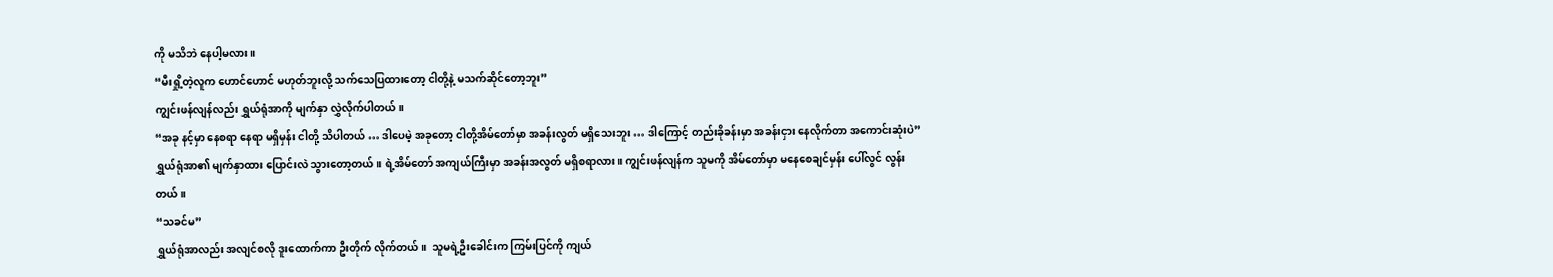ကို မသိဘဲ နေပါ့မလား။
“မီးရှို့တဲ့လူက ဟောင်ဟောင် မဟုတ်ဘူးလို့ သက်သေပြထားတော့ ငါတို့နဲ့ မသက်ဆိုင်တော့ဘူး”
ကျွင်းဖန်လျန်လည်း ရွှယ်ရုံအာကို မျက်နှာ လွှဲလိုက်ပါတယ်။
“အခု နင့်မှာ နေစရာ နေရာ မရှိမှန်း ငါတို့ သိပါတယ် … ဒါပေမဲ့ အခုတော့ ငါတို့အိမ်တော်မှာ အခန်းလွတ် မရှိသေးဘူး … ဒါကြောင့် တည်းခိုခန်းမှာ အခန်းငှား နေလိုက်တာ အကောင်းဆုံးပဲ”
ရွှယ်ရုံအာ၏ မျက်နှာထား ပြောင်းလဲ သွားတော့တယ်။ ရဲ့အိမ်တော် အကျယ်ကြီးမှာ အခန်းအလွတ် မရှိစရာလား။ ကျွင်းဖန်လျန်က သူမကို အိမ်တော်မှာ မနေစေချင်မှန်း ပေါ်လွင် လွန်းတယ်။
“သခင်မ”
ရွှယ်ရုံအာလည်း အလျင်စလို ဒူးထောက်ကာ ဦးတိုက် လိုက်တယ်။  သူမရဲ့ဦးခေါင်းက ကြမ်းပြင်ကို ကျယ်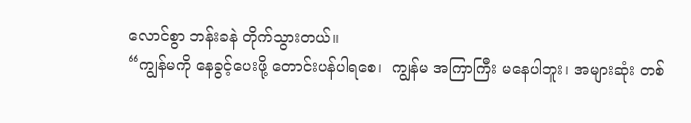လောင်စွာ ဘန်းခနဲ တိုက်သွားတယ်။
“ကျွန်မကို နေခွင့်ပေးဖို့ တောင်းပန်ပါရစေ၊  ကျွန်မ အကြာကြီး မနေပါဘူး၊ အများဆုံး တစ်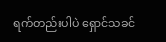ရက်တည်းပါပဲ ရှောင်သခင်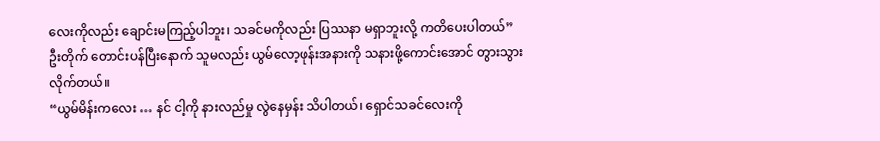လေးကိုလည်း ချောင်းမကြည့်ပါဘူး၊ သခင်မကိုလည်း ပြဿနာ မရှာဘူးလို့ ကတိပေးပါတယ်”
ဦးတိုက် တောင်းပန်ပြီးနောက် သူမလည်း ယွမ်လော့ဖုန်းအနားကို သနားဖို့ကောင်းအောင် တွားသွား လိုက်တယ်။
“ယွမ်မိန်းကလေး … နင် ငါ့ကို နားလည်မှု လွဲနေမှန်း သိပါတယ်၊ ရှောင်သခင်လေးကို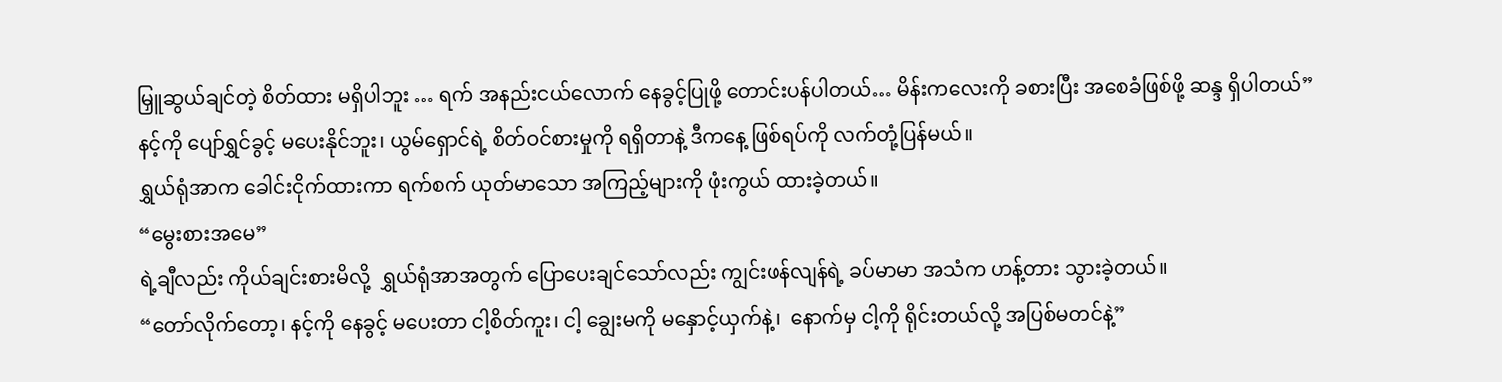မြှူဆွယ်ချင်တဲ့ စိတ်ထား မရှိပါဘူး … ရက် အနည်းငယ်လောက် နေခွင့်ပြုဖို့ တောင်းပန်ပါတယ်… မိန်းကလေးကို ခစားပြီး အစေခံဖြစ်ဖို့ ဆန္ဒ ရှိပါတယ်”
နင့်ကို ပျော်ရွှင်ခွင့် မပေးနိုင်ဘူး၊ ယွမ်ရှောင်ရဲ့ စိတ်ဝင်စားမှုကို ရရှိတာနဲ့ ဒီကနေ့ ဖြစ်ရပ်ကို လက်တုံ့ပြန်မယ်။
ရွှယ်ရုံအာက ခေါင်းငိုက်ထားကာ ရက်စက် ယုတ်မာသော အကြည့်များကို ဖုံးကွယ် ထားခဲ့တယ်။
“မွေးစားအမေ”
ရဲ့ချီလည်း ကိုယ်ချင်းစားမိလို့  ရွှယ်ရုံအာအတွက် ပြောပေးချင်သော်လည်း ကျွင်းဖန်လျန်ရဲ့ ခပ်မာမာ အသံက ဟန့်တား သွားခဲ့တယ်။
“တော်လိုက်တော့၊ နင့်ကို နေခွင့် မပေးတာ ငါ့စိတ်ကူး၊ ငါ့ ချွေးမကို မနှောင့်ယှက်နဲ့၊  နောက်မှ ငါ့ကို ရိုင်းတယ်လို့ အပြစ်မတင်နဲ့”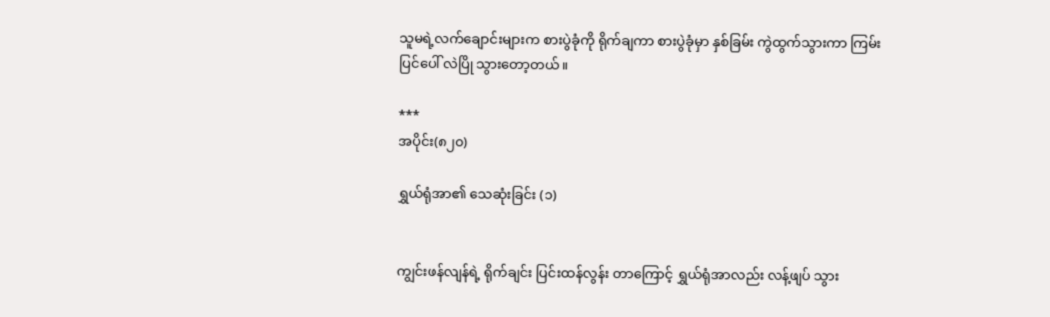သူမရဲ့လက်ချောင်းများက စားပွဲခုံကို ရိုက်ချကာ စားပွဲခုံမှာ နှစ်ခြမ်း ကွဲထွက်သွားကာ ကြမ်းပြင်ပေါ် လဲပြို သွားတော့တယ်။

***
အပိုင်း(၈၂၀)

ရွှယ်ရုံအာ၏ သေဆုံးခြင်း (၁)


ကျွင်းဖန်လျန်ရဲ့ ရိုက်ချင်း ပြင်းထန်လွန်း တာကြောင့် ရွှယ်ရုံအာလည်း လန့်ဖျပ် သွား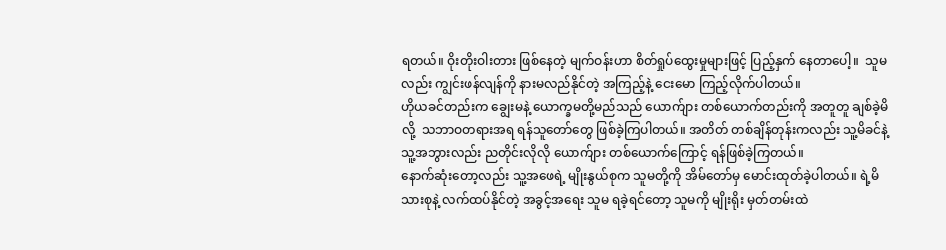ရတယ်။ ဝိုးတိုးဝါးတား ဖြစ်နေတဲ့ မျက်ဝန်းဟာ စိတ်ရှုပ်ထွေးမှုများဖြင့် ပြည့်နှက် နေတာပေါ့။  သူမလည်း ကျွင်းဖန်လျန်ကို နားမလည်နိုင်တဲ့ အကြည့်နဲ့ ငေးမော ကြည့်လိုက်ပါတယ်။
ဟိုယခင်တည်းက ချွေးမနဲ့ ယောက္ခမတို့မည်သည် ယောက်ျား တစ်ယောက်တည်းကို အတူတူ ချစ်ခဲ့မိလို့  သဘာဝတရားအရ ရန်သူတော်တွေ ဖြစ်ခဲ့ကြပါတယ်။ အတိတ် တစ်ချိန်တုန်းကလည်း သူ့မိခင်နဲ့ သူ့အဘွားလည်း ညတိုင်းလိုလို ယောက်ျား တစ်ယောက်ကြောင့် ရန်ဖြစ်ခဲ့ကြတယ်။
နောက်ဆုံးတော့လည်း သူ့အဖေရဲ့ မျိုးနွယ်စုက သူမတို့ကို အိမ်တော်မှ မောင်းထုတ်ခဲ့ပါတယ်။ ရဲ့မိသားစုနဲ့ လက်ထပ်နိုင်တဲ့ အခွင့်အရေး သူမ ရခဲ့ရင်တော့ သူမကို မျိုးရိုး မှတ်တမ်းထဲ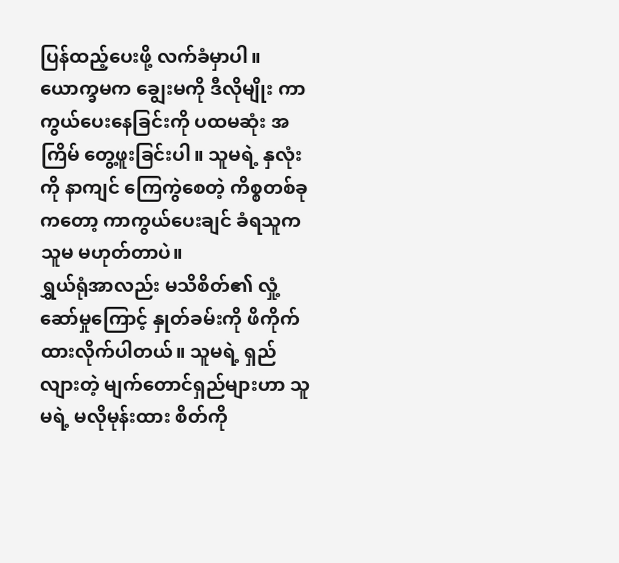ပြန်ထည့်ပေးဖို့ လက်ခံမှာပါ။ ယောက္ခမက ချွေးမကို ဒီလိုမျိုး ကာကွယ်ပေးနေခြင်းကို ပထမဆုံး အကြိမ် တွေ့ဖူးခြင်းပါ။ သူမရဲ့ နှလုံးကို နာကျင် ကြေကွဲစေတဲ့ ကိစ္စတစ်ခုကတော့ ကာကွယ်ပေးချင် ခံရသူက သူမ မဟုတ်တာပဲ။
ရွှယ်ရုံအာလည်း မသိစိတ်၏ လှုံ့ဆော်မှုကြောင့် နှုတ်ခမ်းကို ဖိကိုက် ထားလိုက်ပါတယ်။ သူမရဲ့ ရှည်လျားတဲ့ မျက်တောင်ရှည်များဟာ သူမရဲ့ မလိုမုန်းထား စိတ်ကို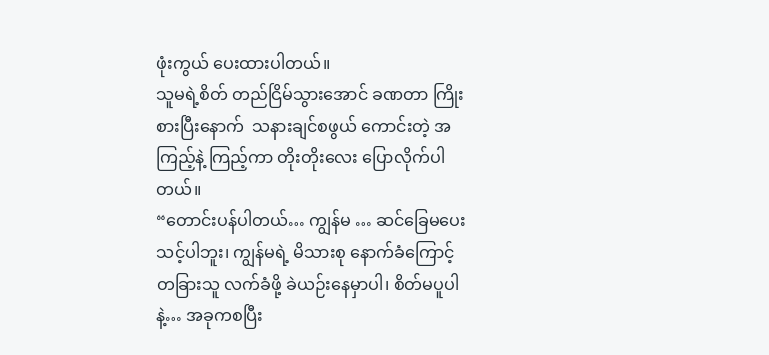ဖုံးကွယ် ပေးထားပါတယ်။
သူမရဲ့စိတ် တည်ငြိမ်သွားအောင် ခဏတာ ကြိုးစားပြီးနောက်  သနားချင်စဖွယ် ကောင်းတဲ့ အကြည့်နဲ့ ကြည့်ကာ တိုးတိုးလေး ပြောလိုက်ပါတယ်။
“တောင်းပန်ပါတယ်… ကျွန်မ … ဆင်ခြေမပေး သင့်ပါဘူး၊ ကျွန်မရဲ့ မိသားစု နောက်ခံကြောင့် တခြားသူ လက်ခံဖို့ ခဲယဉ်းနေမှာပါ၊ စိတ်မပူပါနဲ့… အခုကစပြီး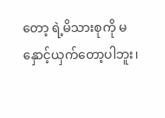တော့ ရဲ့မိသားစုကို မနှောင့်ယှက်တော့ပါဘူး၊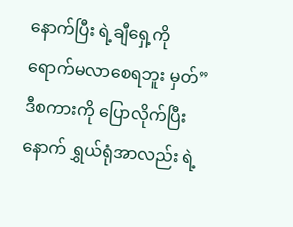နောက်ပြီး ရဲ့ချီရှေ့ကို ရောက်မလာစေရဘူး မှတ်”
ဒီစကားကို ပြောလိုက်ပြီးနောက် ရွှယ်ရုံအာလည်း ရဲ့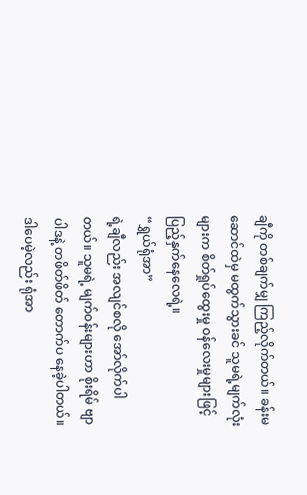ချီကို တစ်ချက်မျှ ကြည့်လိုက်တယ်။ ခန်းမဆောင်ထဲမှ မထွက်သွားခင် သူမရဲ့မျက်လုံးများက စိတ်ရှုပ်ထွေးမှု ဝန်လေးမှုများဖြင့် ပြည့်နှက်နေလေရဲ့။
“ရွှယ်ရုံအာ”
ရဲ့ချီလည်း အလျင်စလို အော်လိုက်ပါတယ်။ သူမရဲ့ မျက်ဝန်းများဟာ စိုးရိမ် ဗျာပါဒနဲ့ တဖိတ်ဖိတ် တောက်ပ နေခဲ့ပါတယ်။ ဒါပေမဲ့လည်း ရုံအာ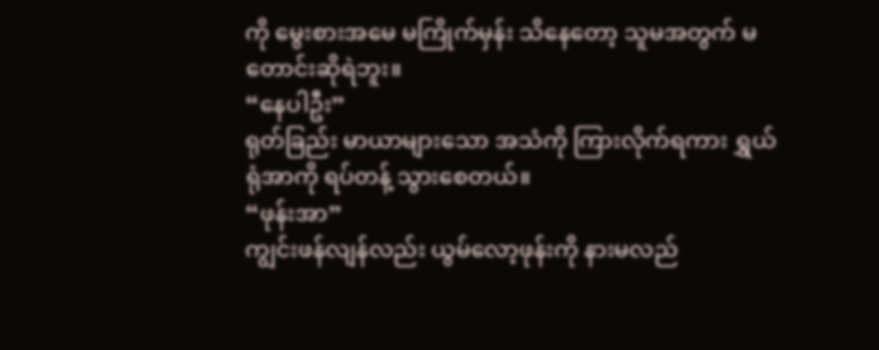ကို မွေးစားအမေ မကြိုက်မှန်း သိနေတော့ သူမအတွက် မတောင်းဆိုရဲဘူး။
“နေပါဦး”
ရုတ်ခြည်း မာယာများသော အသံကို ကြားလိုက်ရကား ရွှယ်ရုံအာကို ရပ်တန့် သွားစေတယ်။
“ဖုန်းအာ”
ကျွင်းဖန်လျန်လည်း ယွမ်လော့ဖုန်းကို နားမလည်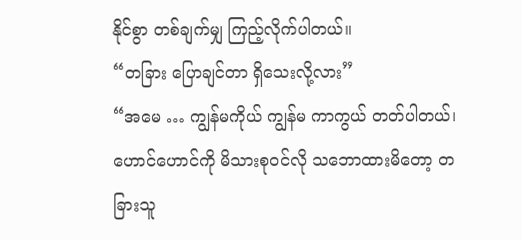နိုင်စွာ တစ်ချက်မျှ ကြည့်လိုက်ပါတယ်။
“တခြား ပြောချင်တာ ရှိသေးလို့လား”
“အမေ … ကျွန်မကိုယ် ကျွန်မ ကာကွယ် တတ်ပါတယ်၊  ဟောင်ဟောင်ကို မိသားစုဝင်လို သဘောထားမိတော့ တခြားသူ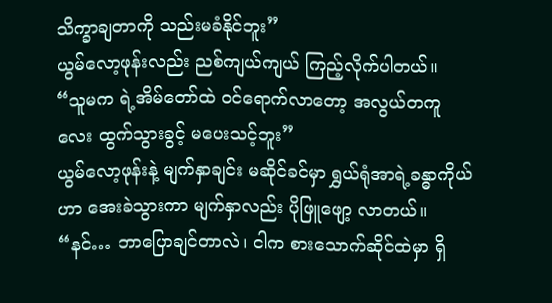သိက္ခာချတာကို သည်းမခံနိုင်ဘူး”
ယွမ်လော့ဖုန်းလည်း ညစ်ကျယ်ကျယ် ကြည့်လိုက်ပါတယ်။
“သူမက ရဲ့အိမ်တော်ထဲ ဝင်ရောက်လာတော့ အလွယ်တကူလေး ထွက်သွားခွင့် မပေးသင့်ဘူး”
ယွမ်လော့ဖုန်းနဲ့ မျက်နှာချင်း မဆိုင်ခင်မှာ ရွှယ်ရုံအာရဲ့ခန္ဓာကိုယ်ဟာ အေးခဲသွားကာ မျက်နှာလည်း ပိုဖြူဖျော့ လာတယ်။
“နင်… ဘာပြောချင်တာလဲ၊ ငါက စားသောက်ဆိုင်ထဲမှာ ရှိ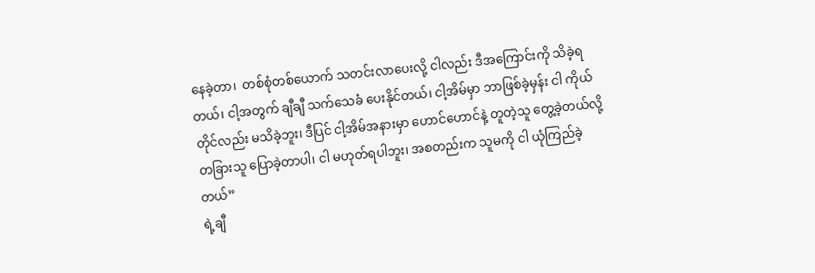နေခဲ့တာ၊  တစ်စုံတစ်ယောက် သတင်းလာပေးလို့ ငါလည်း ဒီအကြောင်းကို သိခဲ့ရတယ်၊ ငါ့အတွက် ချီချီ သက်သေခံ ပေးနိုင်တယ်၊ ငါ့အိမ်မှာ ဘာဖြစ်ခဲ့မှန်း ငါ ကိုယ်တိုင်လည်း မသိခဲ့ဘူး၊ ဒီပြင် ငါ့အိမ်အနားမှာ ဟောင်ဟောင်နဲ့ တူတဲ့သူ တွေ့ခဲ့တယ်လို့ တခြားသူ ပြောခဲ့တာပါ၊ ငါ မဟုတ်ရပါဘူး၊ အစတည်းက သူမကို ငါ ယုံကြည်ခဲ့တယ်”
ရဲ့ချီ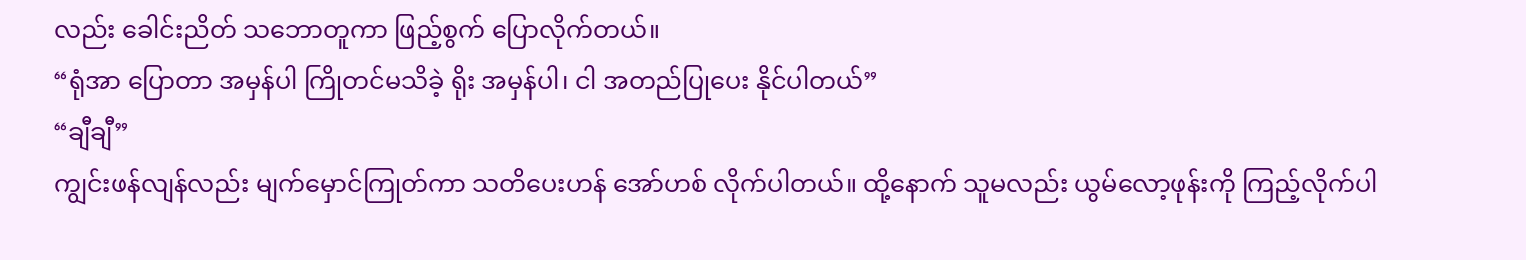လည်း ခေါင်းညိတ် သဘောတူကာ ဖြည့်စွက် ပြောလိုက်တယ်။
“ရုံအာ ပြောတာ အမှန်ပါ ကြိုတင်မသိခဲ့ ရိုး အမှန်ပါ၊ ငါ အတည်ပြုပေး နိုင်ပါတယ်”
“ချီချီ”
ကျွင်းဖန်လျန်လည်း မျက်မှောင်ကြုတ်ကာ သတိပေးဟန် အော်ဟစ် လိုက်ပါတယ်။ ထို့နောက် သူမလည်း ယွမ်လော့ဖုန်းကို ကြည့်လိုက်ပါ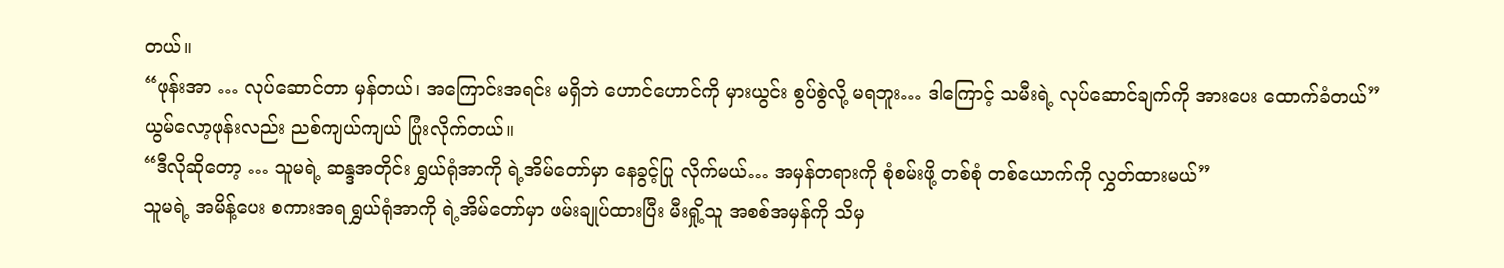တယ်။
“ဖုန်းအာ … လုပ်ဆောင်တာ မှန်တယ်၊ အကြောင်းအရင်း မရှိဘဲ ဟောင်ဟောင်ကို မှားယွင်း စွပ်စွဲလို့ မရဘူး… ဒါကြောင့် သမီးရဲ့ လုပ်ဆောင်ချက်ကို အားပေး ထောက်ခံတယ်”
ယွမ်လော့ဖုန်းလည်း ညစ်ကျယ်ကျယ် ပြုံးလိုက်တယ်။
“ဒီလိုဆိုတော့ … သူမရဲ့ ဆန္ဒအတိုင်း ရွှယ်ရုံအာကို ရဲ့အိမ်တော်မှာ နေခွင့်ပြု လိုက်မယ်… အမှန်တရားကို စုံစမ်းဖို့ တစ်စုံ တစ်ယောက်ကို လွှတ်ထားမယ်”
သူမရဲ့ အမိန့်ပေး စကားအရ ရွှယ်ရုံအာကို ရဲ့အိမ်တော်မှာ ဖမ်းချုပ်ထားပြီး မီးရှို့သူ အစစ်အမှန်ကို သိမှ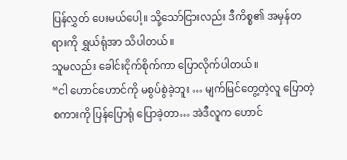ပြန်လွှတ် ပေးမယ်ပေါ့။ သို့သော်ငြားလည်း ဒီကိစ္စ၏ အမှန်တရားကို ရွှယ်ရုံအာ သိပါတယ်။
သူမလည်း ခေါင်းငိုက်စိုက်ကာ ပြောလိုက်ပါတယ်။
“ငါ ဟောင်ဟောင်ကို မစွပ်စွဲခဲ့ဘူး … မျက်မြင်တွေ့တဲ့လူ ပြောတဲ့ စကားကို ပြန်ပြောရုံ ပြောခဲ့တာ… အဲဒီလူက ဟောင်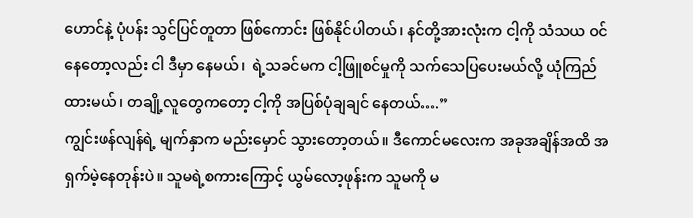ဟောင်နဲ့ ပုံပန်း သွင်ပြင်တူတာ ဖြစ်ကောင်း ဖြစ်နိုင်ပါတယ်၊ နင်တို့အားလုံးက ငါ့ကို သံသယ ဝင်နေတော့လည်း ငါ ဒီမှာ နေမယ်၊  ရဲ့သခင်မက ငါ့ဖြူစင်မှုကို သက်သေပြပေးမယ်လို့ ယုံကြည်ထားမယ်၊ တချို့လူတွေကတော့ ငါ့ကို အပြစ်ပုံချချင် နေတယ်….”
ကျွင်းဖန်လျန်ရဲ့ မျက်နှာက မည်းမှောင် သွားတော့တယ်။ ဒီကောင်မလေးက အခုအချိန်အထိ အရှက်မဲ့နေတုန်းပဲ။ သူမရဲ့စကားကြောင့် ယွမ်လော့ဖုန်းက သူမကို မ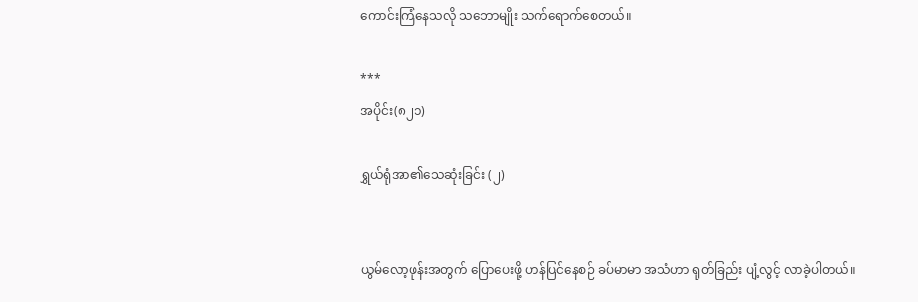ကောင်းကြံနေသလို သဘောမျိုး သက်ရောက်စေတယ်။

***
အပိုင်း(၈၂၁)

ရွှယ်ရုံအာ၏သေဆုံးခြင်း (၂)


ယွမ်လော့ဖုန်းအတွက် ပြောပေးဖို့ ဟန်ပြင်နေစဉ် ခပ်မာမာ အသံဟာ ရုတ်ခြည်း ပျံ့လွင့် လာခဲ့ပါတယ်။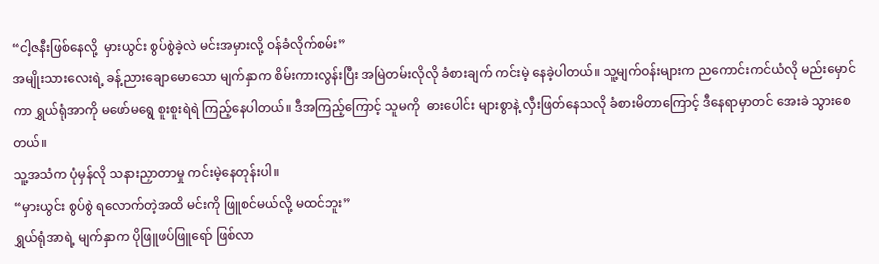“ငါ့ဇနီးဖြစ်နေလို့  မှားယွင်း စွပ်စွဲခဲ့လဲ မင်းအမှားလို့ ဝန်ခံလိုက်စမ်း”
အမျိုးသားလေးရဲ့ ခန့်ညားချောမောသော မျက်နှာက စိမ်းကားလွန်းပြီး အမြဲတမ်းလိုလို ခံစားချက် ကင်းမဲ့ နေခဲ့ပါတယ်။ သူ့မျက်ဝန်းများက ညကောင်းကင်ယံလို မည်းမှောင်ကာ ရွှယ်ရုံအာကို မဖော်မရွေ စူးစူးရဲရဲ ကြည့်နေပါတယ်။ ဒီအကြည့်ကြောင့် သူမကို  ဓားပေါင်း များစွာနဲ့ လှီးဖြတ်နေသလို ခံစားမိတာကြောင့် ဒီနေရာမှာတင် အေးခဲ သွားစေတယ်။
သူ့အသံက ပုံမှန်လို သနားညှာတာမှု ကင်းမဲ့နေတုန်းပါ။
“မှားယွင်း စွပ်စွဲ ရလောက်တဲ့အထိ မင်းကို ဖြူစင်မယ်လို့ မထင်ဘူး”
ရွှယ်ရုံအာရဲ့ မျက်နှာက ပိုဖြူဖပ်ဖြူရော် ဖြစ်လာ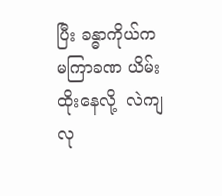ပြီး ခန္ဓာကိုယ်က မကြာခဏ ယိမ်းထိုးနေလို့  လဲကျလု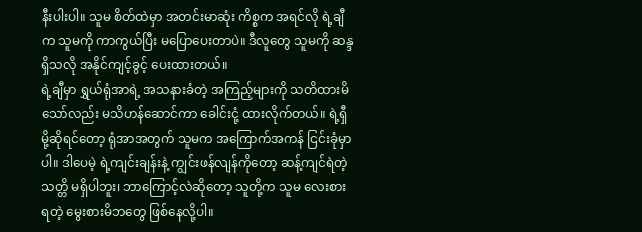နီးပါးပါ။ သူမ စိတ်ထဲမှာ အတင်းမာဆုံး ကိစ္စက အရင်လို ရဲ့ချီက သူမကို ကာကွယ်ပြီး မပြောပေးတာပဲ။ ဒီလူတွေ သူမကို ဆန္ဒရှိသလို အနိုင်ကျင့်ခွင့် ပေးထားတယ်။
ရဲ့ချီမှာ ရွှယ်ရုံအာရဲ့ အသနားခံတဲ့ အကြည့်များကို သတိထားမိ သော်လည်း မသိဟန်ဆောင်ကာ ခေါင်းငုံ့ ထားလိုက်တယ်။ ရဲ့ရှီမို့ဆိုရင်တော့ ရုံအာအတွက် သူမက အကြောက်အကန် ငြင်းခုံမှာပါ။ ဒါပေမဲ့ ရဲ့ကျင်းချန်းနဲ့ ကျွင်းဖန်လျန်ကိုတော့ ဆန့်ကျင်ရဲတဲ့သတ္တိ မရှိပါဘူး၊ ဘာကြောင့်လဲဆိုတော့ သူတို့က သူမ လေးစားရတဲ့ မွေးစားမိဘတွေ ဖြစ်နေလို့ပါ။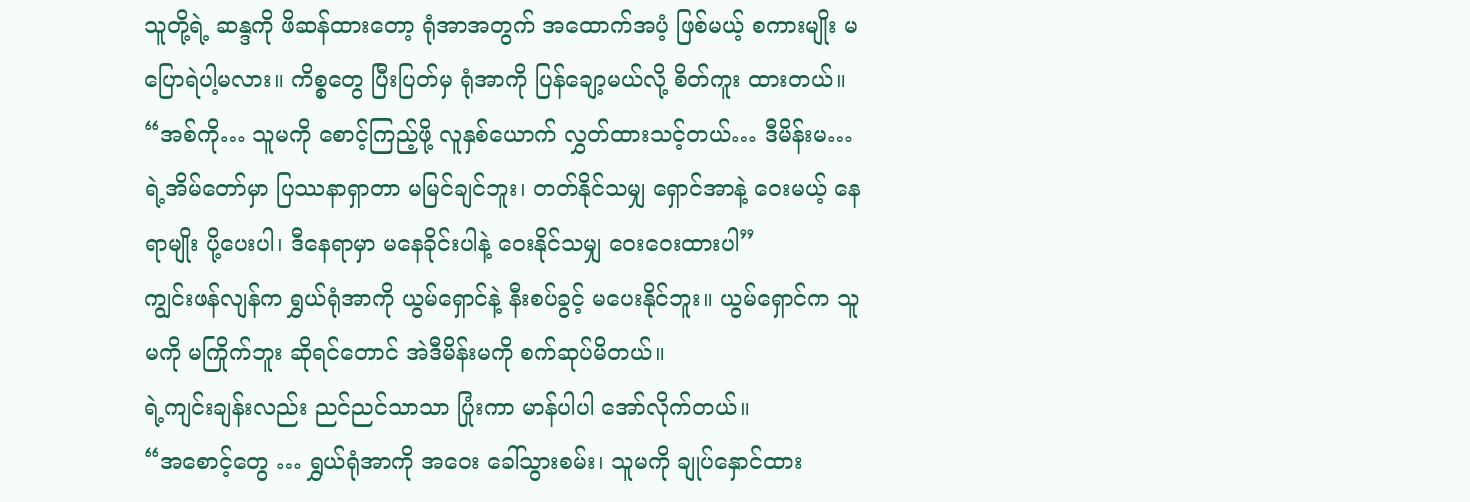သူတို့ရဲ့ ဆန္ဒကို ဖိဆန်ထားတော့ ရုံအာအတွက် အထောက်အပံ့ ဖြစ်မယ့် စကားမျိုး မပြောရဲပါ့မလား။ ကိစ္စတွေ ပြီးပြတ်မှ ရုံအာကို ပြန်ချော့မယ်လို့ စိတ်ကူး ထားတယ်။
“အစ်ကို… သူမကို စောင့်ကြည့်ဖို့ လူနှစ်ယောက် လွှတ်ထားသင့်တယ်… ဒီမိန်းမ… ရဲ့အိမ်တော်မှာ ပြဿနာရှာတာ မမြင်ချင်ဘူး၊ တတ်နိုင်သမျှ ရှောင်အာနဲ့ ဝေးမယ့် နေရာမျိုး ပို့ပေးပါ၊ ဒီနေရာမှာ မနေခိုင်းပါနဲ့ ဝေးနိုင်သမျှ ဝေးဝေးထားပါ”
ကျွင်းဖန်လျန်က ရွှယ်ရုံအာကို ယွမ်ရှောင်နဲ့ နီးစပ်ခွင့် မပေးနိုင်ဘူး။ ယွမ်ရှောင်က သူမကို မကြိုက်ဘူး ဆိုရင်တောင် အဲဒီမိန်းမကို စက်ဆုပ်မိတယ်။
ရဲ့ကျင်းချန်းလည်း ညင်ညင်သာသာ ပြုံးကာ မာန်ပါပါ အော်လိုက်တယ်။
“အစောင့်တွေ … ရွှယ်ရုံအာကို အဝေး ခေါ်သွားစမ်း၊ သူမကို ချုပ်နှောင်ထား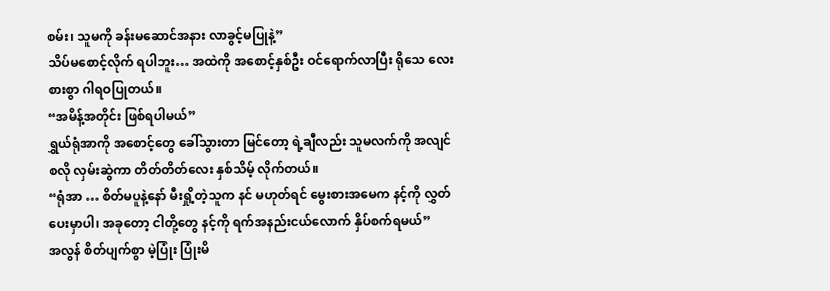စမ်း၊ သူမကို ခန်းမဆောင်အနား လာခွင့်မပြုနဲ့”
သိပ်မစောင့်လိုက် ရပါဘူး… အထဲကို အစောင့်နှစ်ဦး ဝင်ရောက်လာပြီး ရိုသေ လေးစားစွာ ဂါရဝပြုတယ်။
“အမိန့်အတိုင်း ဖြစ်ရပါမယ်”
ရွှယ်ရုံအာကို အစောင့်တွေ ခေါ်သွားတာ မြင်တော့ ရဲ့ချီလည်း သူမလက်ကို အလျင်စလို လှမ်းဆွဲကာ တိတ်တိတ်လေး နှစ်သိမ့် လိုက်တယ်။
“ရုံအာ … စိတ်မပူနဲ့နော် မီးရှို့တဲ့သူက နင် မဟုတ်ရင် မွေးစားအမေက နင့်ကို လွှတ်ပေးမှာပါ၊ အခုတော့ ငါတို့တွေ နင့်ကို ရက်အနည်းငယ်လောက် နှိပ်စက်ရမယ်”
အလွန် စိတ်ပျက်စွာ မဲ့ပြုံး ပြုံးမိ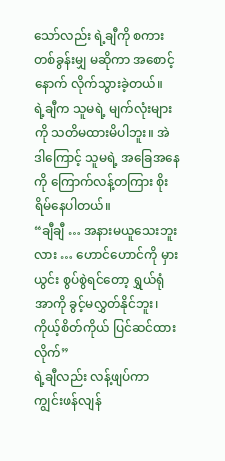သော်လည်း ရဲ့ချီကို စကားတစ်ခွန်းမျှ မဆိုကာ အစောင့်နောက် လိုက်သွားခဲ့တယ်။
ရဲ့ချီက သူမရဲ့ မျက်လုံးများကို သတိမထားမိပါဘူး။ အဲဒါကြောင့် သူမရဲ့ အခြေအနေကို ကြောက်လန့်တကြား စိုးရိမ်နေပါတယ်။
“ချီချီ … အနားမယူသေးဘူးလား … ဟောင်ဟောင်ကို မှားယွင်း စွပ်စွဲရင်တော့ ရွှယ်ရုံအာကို ခွင့်မလွှတ်နိုင်ဘူး၊ ကိုယ့်စိတ်ကိုယ် ပြင်ဆင်ထားလိုက်”
ရဲ့ချီလည်း လန့်ဖျပ်ကာ ကျွင်းဖန်လျန်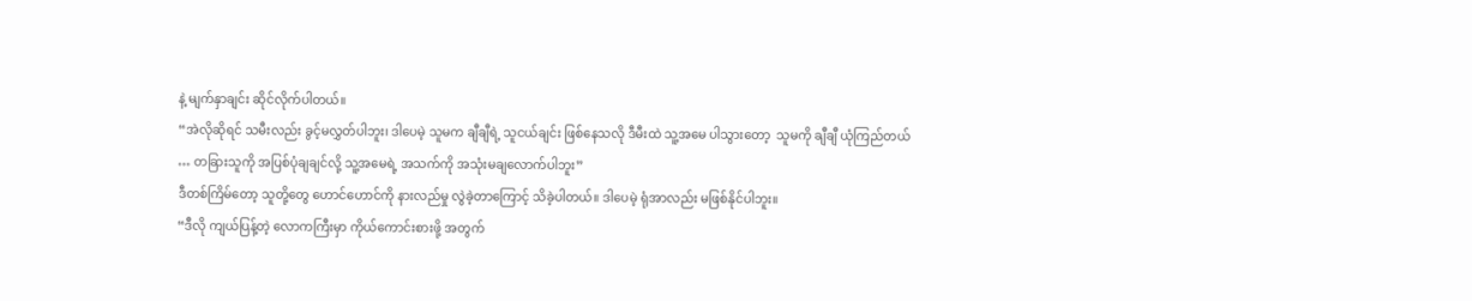နဲ့ မျက်နှာချင်း ဆိုင်လိုက်ပါတယ်။
“အဲလိုဆိုရင် သမီးလည်း ခွင့်မလွှတ်ပါဘူး၊ ဒါပေမဲ့ သူမက ချီချီရဲ့ သူငယ်ချင်း ဖြစ်နေသလို ဒီမီးထဲ သူ့အမေ ပါသွားတော့  သူမကို ချီချီ ယုံကြည်တယ် … တခြားသူကို အပြစ်ပုံချချင်လို့ သူ့အမေရဲ့ အသက်ကို အသုံးမချလောက်ပါဘူး”
ဒီတစ်ကြိမ်တော့ သူတို့တွေ ဟောင်ဟောင်ကို နားလည်မှု လွဲခဲ့တာကြောင့် သိခဲ့ပါတယ်။ ဒါပေမဲ့ ရုံအာလည်း မဖြစ်နိုင်ပါဘူး။
“ဒီလို ကျယ်ပြန့်တဲ့ လောကကြီးမှာ ကိုယ်ကောင်းစားဖို့ အတွက်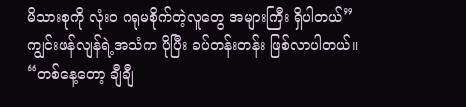မိသားစုကို လုံးဝ ဂရုမစိုက်တဲ့လူတွေ အများကြီး ရှိပါတယ်”
ကျွင်းဖန်လျန်ရဲ့အသံက ပိုပြီး ခပ်တန်းတန်း ဖြစ်လာပါတယ်။
“တစ်နေ့တော့ ချီချီ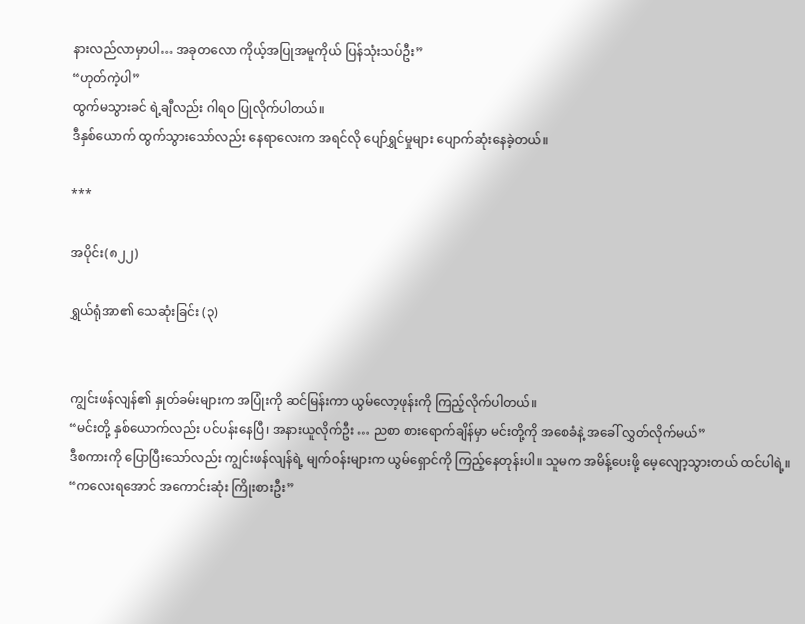နားလည်လာမှာပါ… အခုတလော ကိုယ့်အပြုအမူကိုယ် ပြန်သုံးသပ်ဦး”
“ဟုတ်ကဲ့ပါ”
ထွက်မသွားခင် ရဲ့ချီလည်း ဂါရဝ ပြုလိုက်ပါတယ်။
ဒီနှစ်ယောက် ထွက်သွားသော်လည်း နေရာလေးက အရင်လို ပျော်ရွှင်မှုများ ပျောက်ဆုံးနေခဲ့တယ်။

***

အပိုင်း(၈၂၂)

ရွှယ်ရုံအာ၏ သေဆုံးခြင်း (၃)


ကျွင်းဖန်လျန်၏ နှုတ်ခမ်းများက အပြုံးကို ဆင်မြန်းကာ ယွမ်လော့ဖုန်းကို ကြည့်လိုက်ပါတယ်။
“မင်းတို့ နှစ်ယောက်လည်း ပင်ပန်းနေပြီ၊ အနားယူလိုက်ဦး … ညစာ စားရောက်ချိန်မှာ မင်းတို့ကို အစေခံနဲ့ အခေါ် လွှတ်လိုက်မယ်”
ဒီစကားကို ပြောပြီးသော်လည်း ကျွင်းဖန်လျန်ရဲ့ မျက်ဝန်းများက ယွမ်ရှောင်ကို ကြည့်နေတုန်းပါ။ သူမက အမိန့်ပေးဖို့ မေ့လျော့သွားတယ် ထင်ပါရဲ့။
“ကလေးရအောင် အကောင်းဆုံး ကြိုးစားဦး”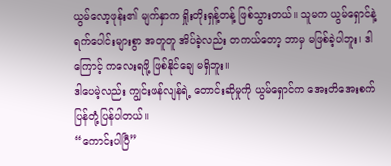ယွမ်လော့ဖုန်း၏ မျက်နှာက ရှိုးတိုးရှန့်တန့် ဖြစ်သွားတယ်။ သူမက ယွမ်ရှောင်နဲ့ ရက်ပေါင်းများစွာ အတူတူ အိပ်ခဲ့လည်း တကယ်တော့ ဘာမှ မဖြစ်ခဲ့ပါဘူး၊ ဒါကြောင့် ကလေးရဖို့ ဖြစ်နိုင်ချေ မရှိဘူး။
ဒါပေမဲ့လည်း ကျွင်းဖန်လျန်ရဲ့ တောင်းဆိုမှုကို ယွမ်ရှောင်က အေးတိအေးစက် ပြန်တုံ့ပြန်ပါတယ်။
“ကောင်းပါပြီ”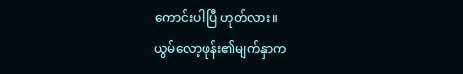ကောင်းပါပြီ ဟုတ်လား။
ယွမ်လော့ဖုန်း၏မျက်နှာက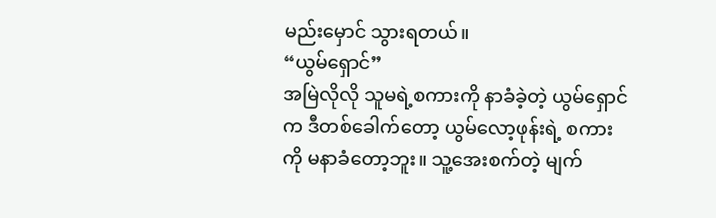မည်းမှောင် သွားရတယ်။
“ယွမ်ရှောင်”
အမြဲလိုလို သူမရဲ့စကားကို နာခံခဲ့တဲ့ ယွမ်ရှောင်က ဒီတစ်ခေါက်တော့ ယွမ်လော့ဖုန်းရဲ့ စကားကို မနာခံတော့ဘူး။ သူ့အေးစက်တဲ့ မျက်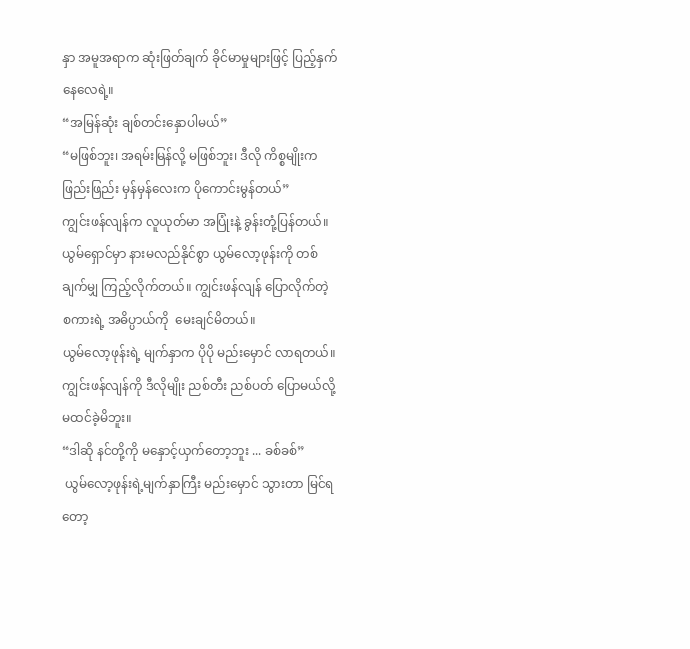နှာ အမူအရာက ဆုံးဖြတ်ချက် ခိုင်မာမှုများဖြင့် ပြည့်နှက်နေလေရဲ့။
“အမြန်ဆုံး ချစ်တင်းနှောပါမယ်”
“မဖြစ်ဘူး၊ အရမ်းမြန်လို့ မဖြစ်ဘူး၊ ဒီလို ကိစ္စမျိုးက ဖြည်းဖြည်း မှန်မှန်လေးက ပိုကောင်းမွန်တယ်”
ကျွင်းဖန်လျန်က လူယုတ်မာ အပြုံးနဲ့ ခွန်းတုံ့ပြန်တယ်။
ယွမ်ရှောင်မှာ နားမလည်နိုင်စွာ ယွမ်လော့ဖုန်းကို တစ်ချက်မျှ ကြည့်လိုက်တယ်။ ကျွင်းဖန်လျန် ပြောလိုက်တဲ့ စကားရဲ့ အဓိပ္ပာယ်ကို  မေးချင်မိတယ်။
ယွမ်လော့ဖုန်းရဲ့ မျက်နှာက ပိုပို မည်းမှောင် လာရတယ်။ ကျွင်းဖန်လျန်ကို ဒီလိုမျိုး ညစ်တီး ညစ်ပတ် ပြောမယ်လို့ မထင်ခဲ့မိဘူး။
“ဒါဆို နင်တို့ကို မနှောင့်ယှက်တော့ဘူး ... ခစ်ခစ်”
 ယွမ်လော့ဖုန်းရဲ့မျက်နှာကြီး မည်းမှောင် သွားတာ မြင်ရတော့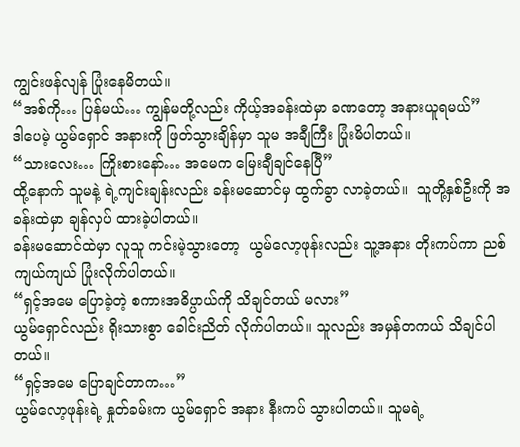ကျွင်းဖန်လျန် ပြုံးနေမိတယ်။
“အစ်ကို… ပြန်မယ်… ကျွန်မတို့လည်း ကိုယ့်အခန်းထဲမှာ ခဏတော့ အနားယူရမယ်”
ဒါပေမဲ့ ယွမ်ရှောင် အနားကို ဖြတ်သွားချိန်မှာ သူမ အချီကြီး ပြုံးမိပါတယ်။
“သားလေး… ကြိုးစားနော်… အမေက မြေးချီချင်နေပြီ”
ထို့နောက် သူမနဲ့ ရဲ့ကျင်းချန်းလည်း ခန်းမဆောင်မှ ထွက်ခွာ လာခဲ့တယ်။  သူတို့နှစ်ဦးကို အခန်းထဲမှာ ချန်လှပ် ထားခဲ့ပါတယ်။
ခန်းမဆောင်ထဲမှာ လူသူ ကင်းမဲ့သွားတော့  ယွမ်လော့ဖုန်းလည်း သူ့အနား တိုးကပ်ကာ ညစ်ကျယ်ကျယ် ပြုံးလိုက်ပါတယ်။
“ရှင့်အမေ ပြောခဲ့တဲ့ စကားအဓိပ္ပာယ်ကို သိချင်တယ် မလား”
ယွမ်ရှောင်လည်း ရိုးသားစွာ ခေါင်းညိတ် လိုက်ပါတယ်။ သူလည်း အမှန်တကယ် သိချင်ပါတယ်။
“ရှင့်အမေ ပြောချင်တာက…”
ယွမ်လော့ဖုန်းရဲ့ နှုတ်ခမ်းက ယွမ်ရှောင် အနား နီးကပ် သွားပါတယ်။ သူမရဲ့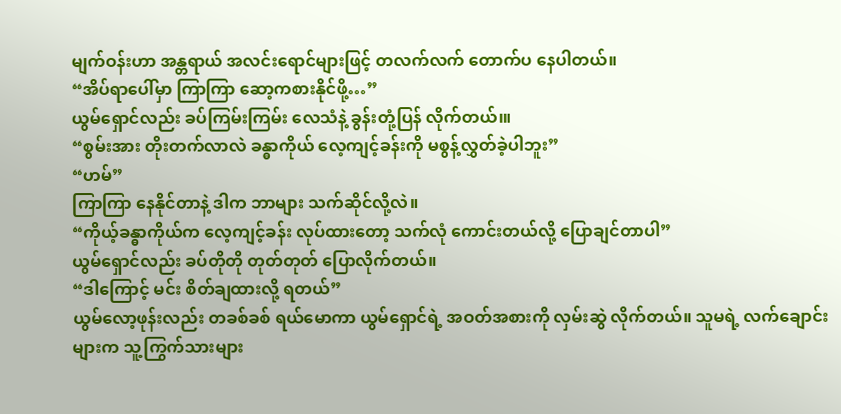မျက်ဝန်းဟာ အန္တရာယ် အလင်းရောင်များဖြင့် တလက်လက် တောက်ပ နေပါတယ်။
“အိပ်ရာပေါ်မှာ ကြာကြာ ဆော့ကစားနိုင်ဖို့…”
ယွမ်ရှောင်လည်း ခပ်ကြမ်းကြမ်း လေသံနဲ့ ခွန်းတုံ့ပြန် လိုက်တယ်၊။
“စွမ်းအား တိုးတက်လာလဲ ခန္ဓာကိုယ် လေ့ကျင့်ခန်းကို မစွန့်လွှတ်ခဲ့ပါဘူး”
“ဟမ်”
ကြာကြာ နေနိုင်တာနဲ့ ဒါက ဘာများ သက်ဆိုင်လို့လဲ။
“ကိုယ့်ခန္ဓာကိုယ်က လေ့ကျင့်ခန်း လုပ်ထားတော့ သက်လုံ ကောင်းတယ်လို့ ပြောချင်တာပါ”
ယွမ်ရှောင်လည်း ခပ်တိုတို တုတ်တုတ် ပြောလိုက်တယ်။
“ဒါကြောင့် မင်း စိတ်ချထားလို့ ရတယ်”
ယွမ်လော့ဖုန်းလည်း တခစ်ခစ် ရယ်မောကာ ယွမ်ရှောင်ရဲ့ အဝတ်အစားကို လှမ်းဆွဲ လိုက်တယ်။ သူမရဲ့ လက်ချောင်းများက သူ့ကြွက်သားများ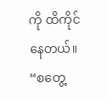ကို ထိကိုင်နေတယ်။
“စတွေ့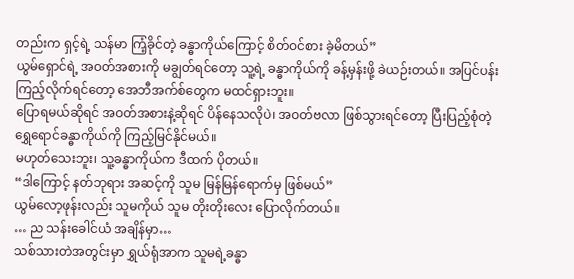တည်းက ရှင့်ရဲ့ သန်မာ ကြံ့ခိုင်တဲ့ ခန္ဓာကိုယ်ကြောင့် စိတ်ဝင်စား ခဲ့မိတယ်”
ယွမ်ရှောင်ရဲ့ အဝတ်အစားကို မချွတ်ရင်တော့ သူ့ရဲ့ ခန္ဓာကိုယ်ကို ခန့်မှန်းဖို့ ခဲယဉ်းတယ်။ အပြင်ပန်း ကြည့်လိုက်ရင်တော့ အေဘီအက်စ်တွေက မထင်ရှားဘူး။
ပြောရမယ်ဆိုရင် အဝတ်အစားနဲ့ဆိုရင် ပိန်နေသလိုပဲ၊ အဝတ်ဗလာ ဖြစ်သွားရင်တော့ ပြီးပြည့်စုံတဲ့ ရွှေရောင်ခန္ဓာကိုယ်ကို ကြည့်မြင်နိုင်မယ်။
မဟုတ်သေးဘူး၊ သူ့ခန္ဓာကိုယ်က ဒီထက် ပိုတယ်။
“ဒါကြောင့် နတ်ဘုရား အဆင့်ကို သူမ မြန်မြန်ရောက်မှ ဖြစ်မယ်”
ယွမ်လော့ဖုန်းလည်း သူမကိုယ် သူမ တိုးတိုးလေး ပြောလိုက်တယ်။
… ည သန်းခေါင်ယံ အချိန်မှာ…
သစ်သားတဲအတွင်းမှာ ရွှယ်ရုံအာက သူမရဲ့ခန္ဓာ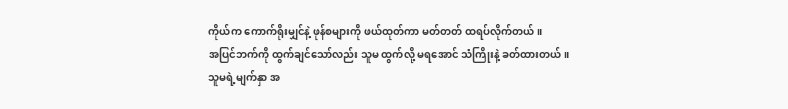ကိုယ်က ကောက်ရိုးမျှင်နဲ့ ဖုန်စများကို ဖယ်ထုတ်ကာ မတ်တတ် ထရပ်လိုက်တယ်။
အပြင်ဘက်ကို ထွက်ချင်သော်လည်း သူမ ထွက်လို့ မရအောင် သံကြိုးနဲ့ ခတ်ထားတယ်။
သူမရဲ့မျက်နှာ အ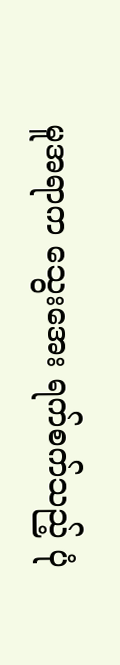မူအရာက သွေးအေး ရက်စက်သည့် ပုံ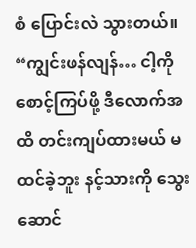စံ ပြောင်းလဲ သွားတယ်။
“ကျွင်းဖန်လျန်… ငါ့ကို စောင့်ကြပ်ဖို့ ဒီလောက်အထိ တင်းကျပ်ထားမယ် မထင်ခဲ့ဘူး နင့်သားကို သွေးဆောင်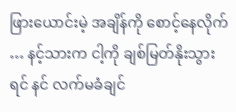ဖြားယောင်းမဲ့ အချိန်ကို စောင့်နေလိုက် … နင့်သားက ငါ့ကို ချစ်မြတ်နိုးသွားရင် နင် လက်မခံချင်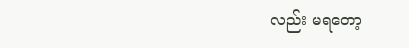လည်း မရတော့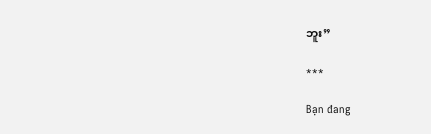ဘူး”

***

Bạn đang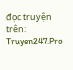đọc truyện trên: Truyen247.Pro